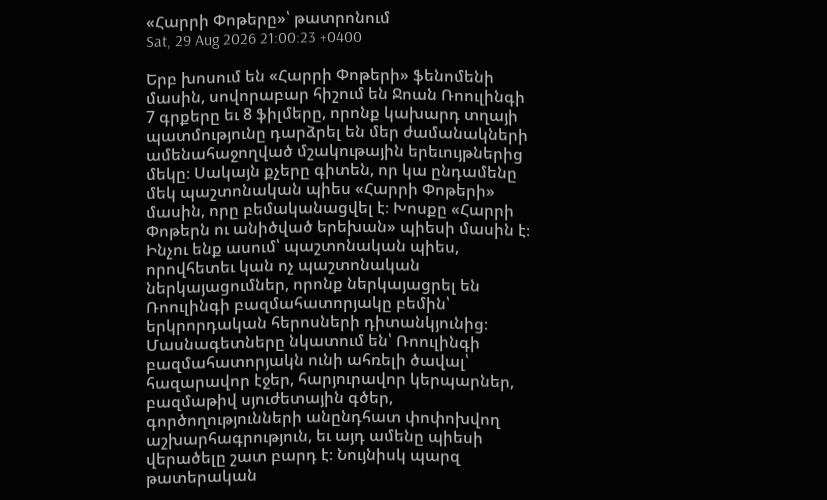«Հարրի Փոթերը»՝ թատրոնում
Sat, 29 Aug 2026 21:00:23 +0400

Երբ խոսում են «Հարրի Փոթերի» ֆենոմենի մասին, սովորաբար հիշում են Ջոան Ռոուլինգի 7 գրքերը եւ 8 ֆիլմերը, որոնք կախարդ տղայի պատմությունը դարձրել են մեր ժամանակների ամենահաջողված մշակութային երեւույթներից մեկը։ Սակայն քչերը գիտեն, որ կա ընդամենը մեկ պաշտոնական պիես «Հարրի Փոթերի» մասին, որը բեմականացվել է։ Խոսքը «Հարրի Փոթերն ու անիծված երեխան» պիեսի մասին է։
Ինչու ենք ասում՝ պաշտոնական պիես, որովհետեւ կան ոչ պաշտոնական ներկայացումներ, որոնք ներկայացրել են Ռոուլինգի բազմահատորյակը բեմին՝ երկրորդական հերոսների դիտանկյունից։ Մասնագետները նկատում են՝ Ռոուլինգի բազմահատորյակն ունի ահռելի ծավալ՝ հազարավոր էջեր, հարյուրավոր կերպարներ, բազմաթիվ սյուժետային գծեր, գործողությունների անընդհատ փոփոխվող աշխարհագրություն, եւ այդ ամենը պիեսի վերածելը շատ բարդ է։ Նույնիսկ պարզ թատերական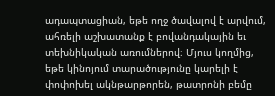ադապտացիան, եթե ողջ ծավալով է արվում, ահռելի աշխատանք է բովանդակային եւ տեխնիկական առումներով։ Մյուս կողմից, եթե կինոյում տարածությունը կարելի է փոփոխել ակնթարթորեն, թատրոնի բեմը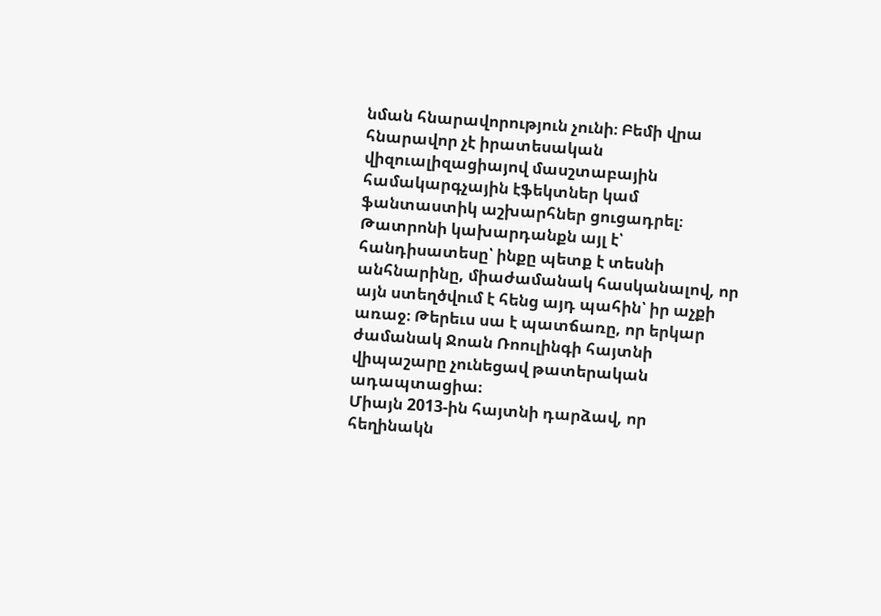նման հնարավորություն չունի։ Բեմի վրա հնարավոր չէ իրատեսական վիզուալիզացիայով մասշտաբային համակարգչային էֆեկտներ կամ ֆանտաստիկ աշխարհներ ցուցադրել։ Թատրոնի կախարդանքն այլ է՝ հանդիսատեսը՝ ինքը պետք է տեսնի անհնարինը, միաժամանակ հասկանալով, որ այն ստեղծվում է հենց այդ պահին՝ իր աչքի առաջ։ Թերեւս սա է պատճառը, որ երկար ժամանակ Ջոան Ռոուլինգի հայտնի վիպաշարը չունեցավ թատերական ադապտացիա։
Միայն 2013-ին հայտնի դարձավ, որ հեղինակն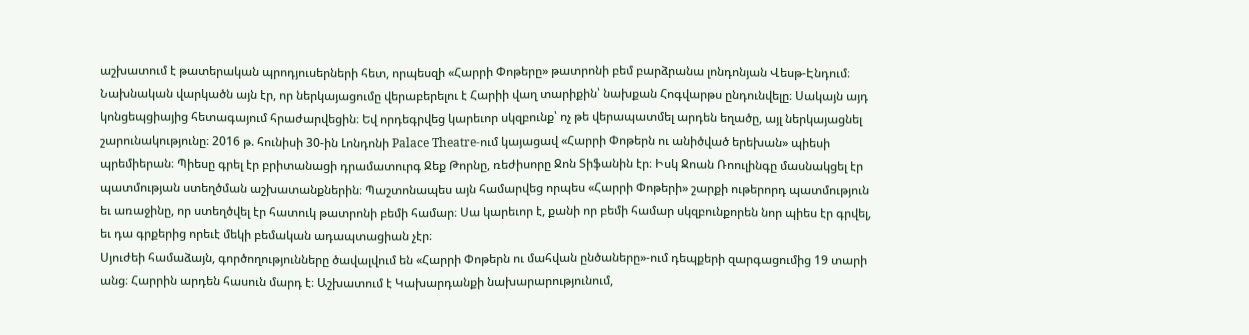աշխատում է թատերական պրոդյուսերների հետ, որպեսզի «Հարրի Փոթերը» թատրոնի բեմ բարձրանա լոնդոնյան Վեսթ-Էնդում։ Նախնական վարկածն այն էր, որ ներկայացումը վերաբերելու է Հարիի վաղ տարիքին՝ նախքան Հոգվարթս ընդունվելը։ Սակայն այդ կոնցեպցիայից հետագայում հրաժարվեցին։ Եվ որդեգրվեց կարեւոր սկզբունք՝ ոչ թե վերապատմել արդեն եղածը, այլ ներկայացնել շարունակությունը։ 2016 թ. հունիսի 30-ին Լոնդոնի Palace Theatre-ում կայացավ «Հարրի Փոթերն ու անիծված երեխան» պիեսի պրեմիերան։ Պիեսը գրել էր բրիտանացի դրամատուրգ Ջեք Թորնը, ռեժիսորը Ջոն Տիֆանին էր։ Իսկ Ջոան Ռոուլինգը մասնակցել էր պատմության ստեղծման աշխատանքներին։ Պաշտոնապես այն համարվեց որպես «Հարրի Փոթերի» շարքի ութերորդ պատմություն եւ առաջինը, որ ստեղծվել էր հատուկ թատրոնի բեմի համար։ Սա կարեւոր է, քանի որ բեմի համար սկզբունքորեն նոր պիես էր գրվել, եւ դա գրքերից որեւէ մեկի բեմական ադապտացիան չէր։
Սյուժեի համաձայն, գործողությունները ծավալվում են «Հարրի Փոթերն ու մահվան ընծաները»-ում դեպքերի զարգացումից 19 տարի անց։ Հարրին արդեն հասուն մարդ է։ Աշխատում է Կախարդանքի նախարարությունում,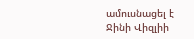ամուսնացել է Ջինի Վիզլիի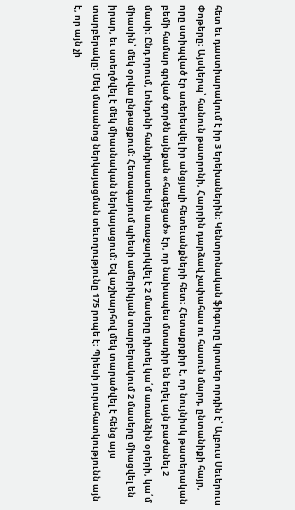հետ եւ դաստիարակում է իր 3 երեխաներին։ Կենտրոնական ֆիգուրը կրտսեր որդին է՝ Ալբուս Սեւերուս Փոթերը։ Այսկերպ՝ հանուն թատրոնի, Հարրին դարձավ չափահաս ու հասուն մարդ, ընտանիքի հայր, որը ստիպված էր առերեսվել իր անցյալի հետեւանքների հետ։ Հետաքրքիր է, որ նույնիսկ թատերական բեմի համար գրված գործն այնքան «հագեցած» էր, որ նախապես մտադիր են եղել այն բաժանել 2 մասի։ Ընդ որում, Լոնդոնի հանդիսատեսին առաջարկվել է 2 մասերը դիտել կա՛մ առանձին օրերի, կա՛մ միասին՝ մեկ օրվա ընթացքում։ Հետագայում պիեսի ամերիկյան տարբերակում 2 մասերը միացվել են իրար, եւ ստեղծվել է մեկ միասնական ներկայացում։ Եվ աշխարհով մեկ տարածվել է հենց այս տարբերակը։ Մեկ մասանոց ներկայացման տեւողությունը 175 րոպե է։ Պիեսի յուրահատկությունն այն է, որ այն չի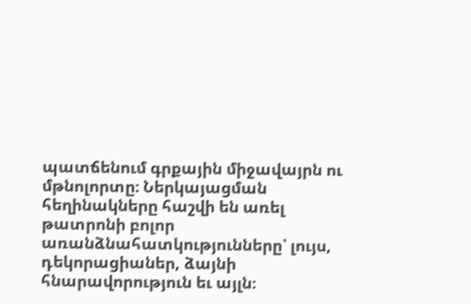պատճենում գրքային միջավայրն ու մթնոլորտը։ Ներկայացման հեղինակները հաշվի են առել թատրոնի բոլոր առանձնահատկությունները՝ լույս, դեկորացիաներ, ձայնի հնարավորություն եւ այլն։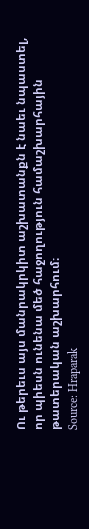Ու թերեւս այս մանրակրկիտ աշխատանքն է նաեւ նպաստել, որ պիեսն ունենա մեծ հաջողություն համաշխարհային թատերական աշխարհում։
Source: Hraparak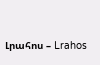Լրահոս – Lrahos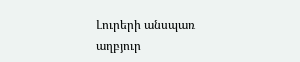Լուրերի անսպառ աղբյուր